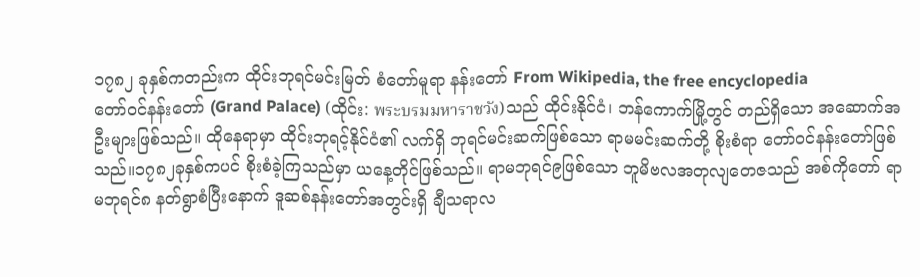၁၇၈၂ ခုနှစ်ကတည်းက ထိုင်းဘုရင်မင်းမြတ် စံတော်မူရာ နန်းတော် From Wikipedia, the free encyclopedia
တော်ဝင်နန်းတော် (Grand Palace) (ထိုင်း: พระบรมมหาราชวัง)သည် ထိုင်းနိုင်ငံ၊ ဘန်ကောက်မြို့တွင် တည်ရှိသော အဆောက်အဦးများဖြစ်သည်။ ထိုနေရာမှာ ထိုင်းဘုရင့်နိုင်ငံ၏ လက်ရှိ ဘုရင်မင်းဆက်ဖြစ်သော ရာမမင်းဆက်တို့ စိုးစံရာ တော်ဝင်နန်းတော်ဖြစ်သည်။၁၇၈၂ခုနှစ်ကပင် စိုးစံခဲ့ကြသည်မှာ ယနေ့တိုင်ဖြစ်သည်။ ရာမဘုရင်၉ဖြစ်သော ဘူမိဗလအတုလျတေဇသည် အစ်ကိုတော် ရာမဘုရင်၈ နတ်ရွာစံပြီးနောက် ဒူဆစ်နန်းတော်အတွင်းရှိ ချီသရာလ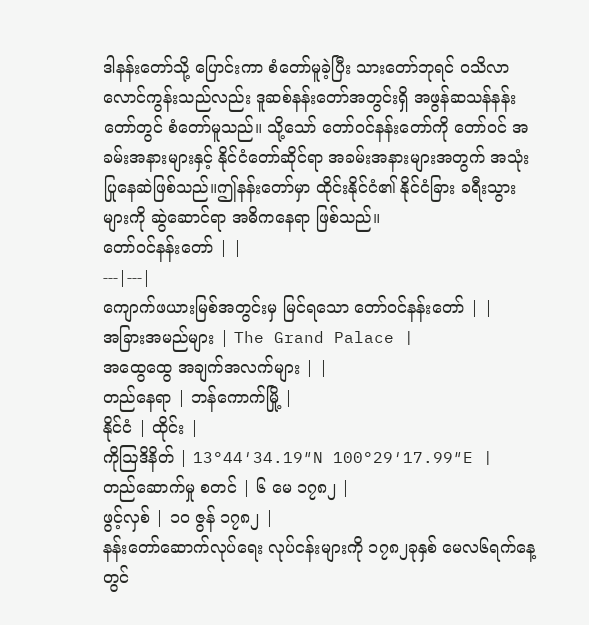ဒါနန်းတော်သို့ ပြောင်းကာ စံတော်မူခဲ့ပြီး သားတော်ဘုရင် ဝသိလာလောင်ကွန်းသည်လည်း ဒူဆစ်နန်းတော်အတွင်းရှိ အဖွန်ဆသန်နန်းတော်တွင် စံတော်မူသည်။ သို့သော် တော်ဝင်နန်းတော်ကို တော်ဝင် အခမ်းအနားများနှင့် နိုင်ငံတော်ဆိုင်ရာ အခမ်းအနားများအတွက် အသုံးပြုနေဆဲဖြစ်သည်။ဤနန်းတော်မှာ ထိုင်းနိုင်ငံ၏ နိုင်ငံခြား ခရီးသွားများကို ဆွဲဆောင်ရာ အဓိကနေရာ ဖြစ်သည်။
တော်ဝင်နန်းတော် | |
---|---|
ကျောက်ဖယားမြစ်အတွင်းမှ မြင်ရသော တော်ဝင်နန်းတော် | |
အခြားအမည်များ | The Grand Palace |
အထွေထွေ အချက်အလက်များ | |
တည်နေရာ | ဘန်ကောက်မြို့ |
နိုင်ငံ | ထိုင်း |
ကိုဩဒိနိတ် | 13°44′34.19″N 100°29′17.99″E |
တည်ဆောက်မှု စတင် | ၆ မေ ၁၇၈၂ |
ဖွင့်လှစ် | ၁၀ ဇွန် ၁၇၈၂ |
နန်းတော်ဆောက်လုပ်ရေး လုပ်ငန်းများကို ၁၇၈၂ခုနှစ် မေလ၆ရက်နေ့တွင်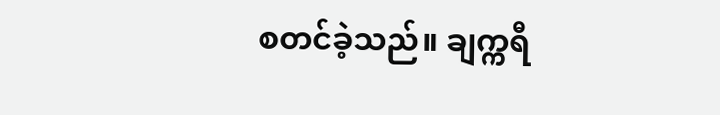စတင်ခဲ့သည်။ ချက္ကရီ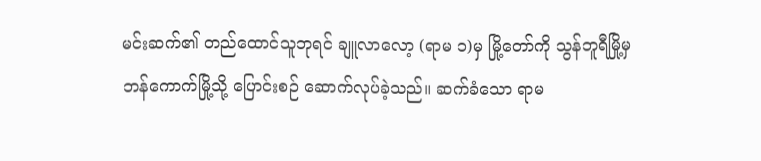မင်းဆက်၏ တည်ထောင်သူဘုရင် ချူလာလော့ (ရာမ ၁)မှ မြို့တော်ကို သွန်ဘူရီမြို့မှ ဘန်ကောက်မြို့သို့ ပြောင်းစဉ် ဆောက်လုပ်ခဲ့သည်။ ဆက်ခံသော ရာမ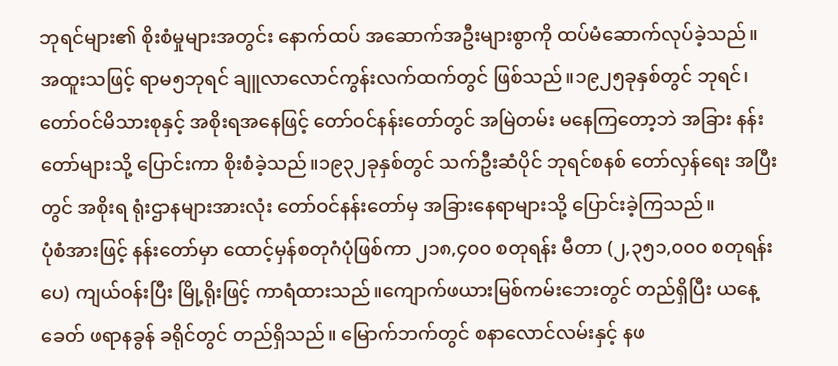ဘုရင်များ၏ စိုးစံမှုများအတွင်း နောက်ထပ် အဆောက်အဦးများစွာကို ထပ်မံဆောက်လုပ်ခဲ့သည်။ အထူးသဖြင့် ရာမ၅ဘုရင် ချူလာလောင်ကွန်းလက်ထက်တွင် ဖြစ်သည်။၁၉၂၅ခုနှစ်တွင် ဘုရင်၊တော်ဝင်မိသားစုနှင့် အစိုးရအနေဖြင့် တော်ဝင်နန်းတော်တွင် အမြဲတမ်း မနေကြတော့ဘဲ အခြား နန်းတော်များသို့ ပြောင်းကာ စိုးစံခဲ့သည်။၁၉၃၂ခုနှစ်တွင် သက်ဦးဆံပိုင် ဘုရင်စနစ် တော်လှန်ရေး အပြီးတွင် အစိုးရ ရုံးဌာနများအားလုံး တော်ဝင်နန်းတော်မှ အခြားနေရာများသို့ ပြောင်းခဲ့ကြသည်။
ပုံစံအားဖြင့် နန်းတော်မှာ ထောင့်မှန်စတုဂံပုံဖြစ်ကာ ၂၁၈,၄၀၀ စတုရန်း မီတာ (၂,၃၅၁,၀၀၀ စတုရန်းပေ) ကျယ်ဝန်းပြီး မြို့ရိုးဖြင့် ကာရံထားသည်။ကျောက်ဖယားမြစ်ကမ်းဘေးတွင် တည်ရှိပြီး ယနေ့ခေတ် ဖရာနခွန် ခရိုင်တွင် တည်ရှိသည်။ မြောက်ဘက်တွင် စနာလောင်လမ်းနှင့် နဖ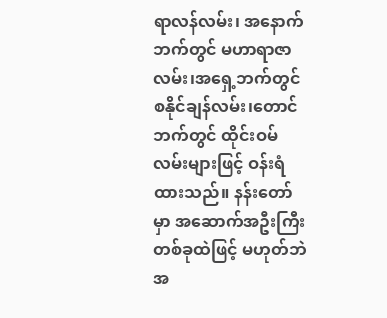ရာလန်လမ်း၊ အနောက်ဘက်တွင် မဟာရာဇာလမ်း၊အရှေ့ဘက်တွင် စနိုင်ချန်လမ်း၊တောင်ဘက်တွင် ထိုင်းဝမ်လမ်းများဖြင့် ဝန်းရံထားသည်။ နန်းတော်မှာ အဆောက်အဦးကြီး တစ်ခုထဲဖြင့် မဟုတ်ဘဲ အ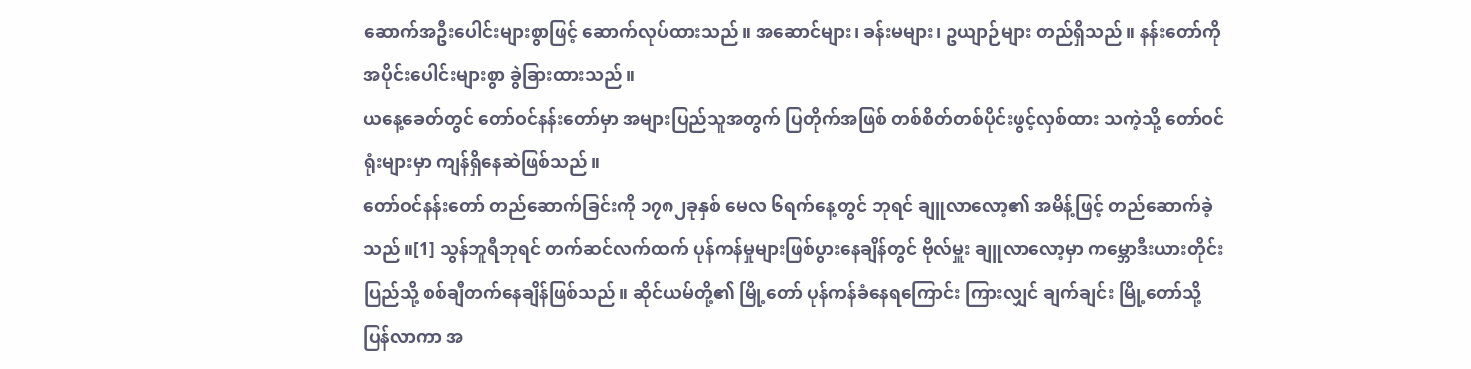ဆောက်အဦးပေါင်းများစွာဖြင့် ဆောက်လုပ်ထားသည်။ အဆောင်များ၊ ခန်းမများ၊ ဥယျာဉ်များ တည်ရှိသည်။ နန်းတော်ကို အပိုင်းပေါင်းများစွာ ခွဲခြားထားသည်။
ယနေ့ခေတ်တွင် တော်ဝင်နန်းတော်မှာ အများပြည်သူအတွက် ပြတိုက်အဖြစ် တစ်စိတ်တစ်ပိုင်းဖွင့်လှစ်ထား သကဲ့သို့ တော်ဝင် ရုံးများမှာ ကျန်ရှိနေဆဲဖြစ်သည်။
တော်ဝင်နန်းတော် တည်ဆောက်ခြင်းကို ၁၇၈၂ခုနှစ် မေလ ၆ရက်နေ့တွင် ဘုရင် ချူလာလော့၏ အမိန့်ဖြင့် တည်ဆောက်ခဲ့သည်။[1] သွန်ဘူရီဘုရင် တက်ဆင်လက်ထက် ပုန်ကန်မှုများဖြစ်ပွားနေချိန်တွင် ဗိုလ်မှူး ချူလာလော့မှာ ကမ္ဘောဒီးယားတိုင်းပြည်သို့ စစ်ချီတက်နေချိန်ဖြစ်သည်။ ဆိုင်ယမ်တို့၏ မြို့တော် ပုန်ကန်ခံနေရကြောင်း ကြားလျှင် ချက်ချင်း မြို့တော်သို့ပြန်လာကာ အ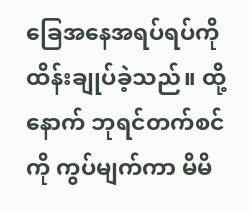ခြေအနေအရပ်ရပ်ကို ထိန်းချုပ်ခဲ့သည်။ ထို့နောက် ဘုရင်တက်စင်ကို ကွပ်မျက်ကာ မိမိ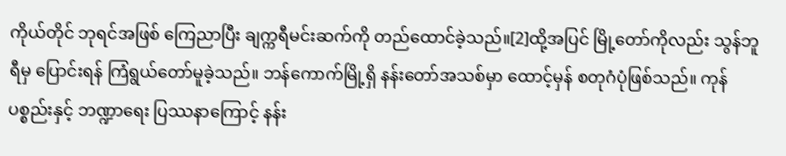ကိုယ်တိုင် ဘုရင်အဖြစ် ကြေညာပြီး ချက္ကရီမင်းဆက်ကို တည်ထောင်ခဲ့သည်။[2]ထို့အပြင် မြို့တော်ကိုလည်း သွန်ဘူရီမှ ပြောင်းရန် ကြံရွယ်တော်မူခဲ့သည်။ ဘန်ကောက်မြို့ရှိ နန်းတော်အသစ်မှာ ထောင့်မှန် စတုဂံပုံဖြစ်သည်။ ကုန်ပစ္စည်းနှင့် ဘဏ္ဍာရေး ပြဿနာကြောင့် နန်း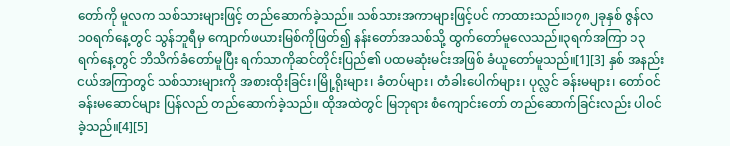တော်ကို မူလက သစ်သားများဖြင့် တည်ဆောက်ခဲ့သည်။ သစ်သားအကာများဖြင့်ပင် ကာထားသည်။၁၇၈၂ခုနှစ် ဇွန်လ ၁၀ရက်နေ့တွင် သွန်ဘူရီမှ ကျောက်ဖယားမြစ်ကိုဖြတ်၍ နန်းတော်အသစ်သို့ ထွက်တော်မူလေသည်။၃ရက်အကြာ ၁၃ရက်နေ့တွင် ဘိသိက်ခံတော်မူပြီး ရက်သာကိုဆင်တိုင်းပြည်၏ ပထမဆုံးမင်းအဖြစ် ခံယူတော်မူသည်။[1][3] နှစ် အနည်းငယ်အကြာတွင် သစ်သားများကို အစားထိုးခြင်း၊မြို့ရိုးများ၊ ခံတပ်များ၊ တံခါးပေါက်များ၊ ပုလ္လင် ခန်းမများ၊ တော်ဝင် ခန်းမဆောင်များ ပြန်လည် တည်ဆောက်ခဲ့သည်။ ထိုအထဲတွင် မြဘုရား စံကျောင်းတော် တည်ဆောက်ခြင်းလည်း ပါဝင်ခဲ့သည်။[4][5]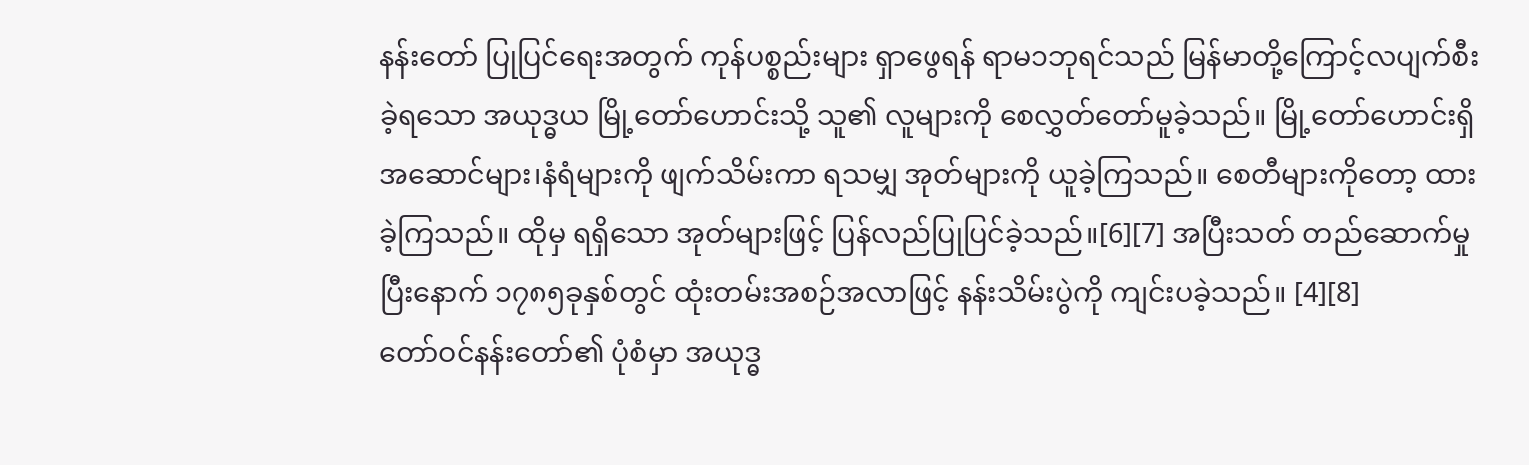နန်းတော် ပြုပြင်ရေးအတွက် ကုန်ပစ္စည်းများ ရှာဖွေရန် ရာမ၁ဘုရင်သည် မြန်မာတို့ကြောင့်လပျက်စီးခဲ့ရသော အယုဒ္ဓယ မြို့တော်ဟောင်းသို့ သူ၏ လူများကို စေလွှတ်တော်မူခဲ့သည်။ မြို့တော်ဟောင်းရှိ အဆောင်များ၊နံရံများကို ဖျက်သိမ်းကာ ရသမျှ အုတ်များကို ယူခဲ့ကြသည်။ စေတီများကိုတော့ ထားခဲ့ကြသည်။ ထိုမှ ရရှိသော အုတ်များဖြင့် ပြန်လည်ပြုပြင်ခဲ့သည်။[6][7] အပြီးသတ် တည်ဆောက်မှုပြီးနောက် ၁၇၈၅ခုနှစ်တွင် ထုံးတမ်းအစဉ်အလာဖြင့် နန်းသိမ်းပွဲကို ကျင်းပခဲ့သည်။ [4][8]
တော်ဝင်နန်းတော်၏ ပုံစံမှာ အယုဒ္ဓ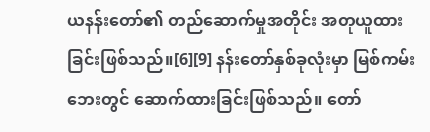ယနန်းတော်၏ တည်ဆောက်မှုအတိုင်း အတုယူထားခြင်းဖြစ်သည်။[6][9] နန်းတော်နှစ်ခုလုံးမှာ မြစ်ကမ်းဘေးတွင် ဆောက်ထားခြင်းဖြစ်သည်။ တော်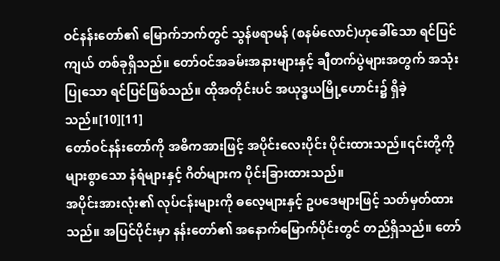ဝင်နန်းတော်၏ မြောက်ဘက်တွင် သွန်ဖရာမန် (စနမ်လောင်)ဟုခေါ်သော ရင်ပြင်ကျယ် တစ်ခုရှိသည်။ တော်ဝင်အခမ်းအနားများနှင့် ချီတက်ပွဲများအတွက် အသုံးပြုသော ရင်ပြင်ဖြစ်သည်။ ထိုအတိုင်းပင် အယုဒ္ဓယမြို့ဟောင်း၌ ရှိခဲ့သည်။[10][11]
တော်ဝင်နန်းတော်ကို အဓိကအားဖြင့် အပိုင်းလေးပိုင်း ပိုင်းထားသည်။၎င်းတို့ကို များစွာသော နံရံများနှင့် ဂိတ်များက ပိုင်းခြားထားသည်။
အပိုင်းအားလုံး၏ လုပ်ငန်းများကို ဓလေ့များနှင့် ဥပဒေများဖြင့် သတ်မှတ်ထားသည်။ အပြင်ပိုင်းမှာ နန်းတော်၏ အနောက်မြောက်ပိုင်းတွင် တည်ရှိသည်။ တော်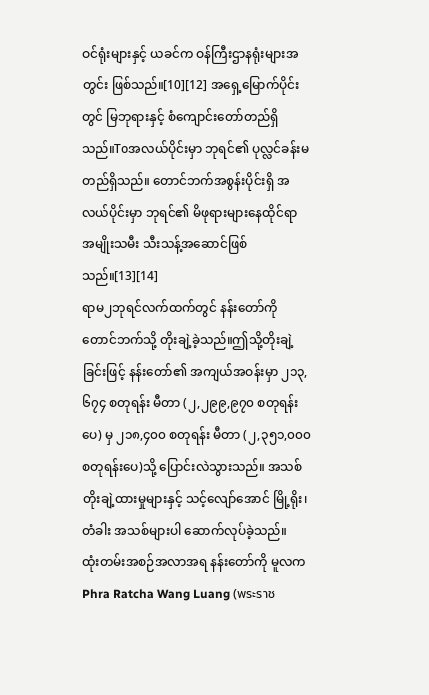ဝင်ရုံးများနှင့် ယခင်က ဝန်ကြီးဌာနရုံးများအတွင်း ဖြစ်သည်။[10][12] အရှေ့မြောက်ပိုင်းတွင် မြဘုရားနှင့် စံကျောင်းတော်တည်ရှိသည်။Toအလယ်ပိုင်းမှာ ဘုရင်၏ ပုလ္လင်ခန်းမတည်ရှိသည်။ တောင်ဘက်အစွန်းပိုင်းရှိ အလယ်ပိုင်းမှာ ဘုရင်၏ မိဖုရားများနေထိုင်ရာ အမျိုးသမီး သီးသန့်အဆောင်ဖြစ်သည်။[13][14]
ရာမ၂ဘုရင်လက်ထက်တွင် နန်းတော်ကို တောင်ဘက်သို့ တိုးချဲ့ခဲ့သည်။ဤသို့တိုးချဲ့ခြင်းဖြင့် နန်းတော်၏ အကျယ်အဝန်းမှာ ၂၁၃,၆၇၄ စတုရန်း မီတာ (၂,၂၉၉,၉၇၀ စတုရန်းပေ) မှ ၂၁၈,၄၀၀ စတုရန်း မီတာ (၂,၃၅၁,၀၀၀ စတုရန်းပေ)သို့ ပြောင်းလဲသွားသည်။ အသစ်တိုးချဲ့ထားမှုများနှင့် သင့်လျော်အောင် မြို့ရိုး၊ တံခါး အသစ်များပါ ဆောက်လုပ်ခဲ့သည်။
ထုံးတမ်းအစဉ်အလာအရ နန်းတော်ကို မူလက Phra Ratcha Wang Luang (พระราช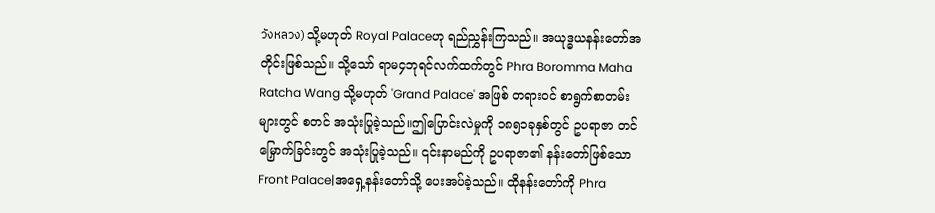วังหลวง) သို့မဟုတ် Royal Palaceဟု ရည်ညွှန်းကြသည်။ အယုဒ္ဓယနန်းတော်အတိုင်းဖြစ်သည်။ သို့သော် ရာမ၄ဘုရင်လက်ထက်တွင် Phra Boromma Maha Ratcha Wang သို့မဟုတ် 'Grand Palace' အဖြစ် တရားဝင် စာရွက်စာတမ်းများတွင် စတင် အသုံးပြုခဲ့သည်။ဤပြောင်းလဲမှုကို ၁၈၅၁ခုနှစ်တွင် ဥပရာဇာ တင်မြှောက်ခြင်းတွင် အသုံးပြုခဲ့သည်။ ၎င်းနာမည်ကို ဥပရာဇာ၏ နန်းတော်ဖြစ်သောFront Palace|အရှေ့နန်းတော်သို့ ပေးအပ်ခဲ့သည်။ ထိုနန်းတော်ကို Phra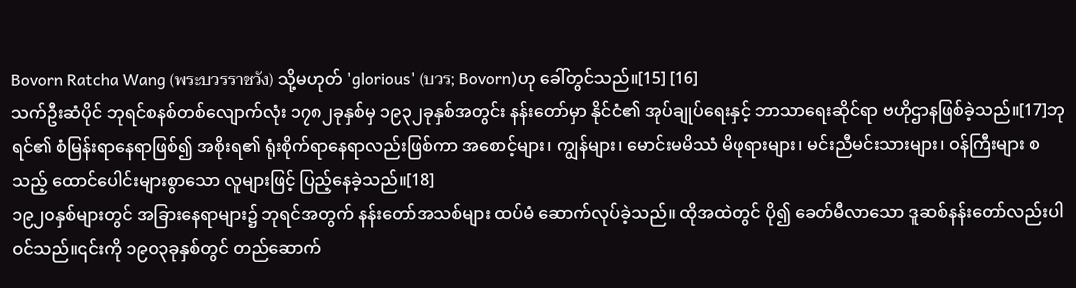Bovorn Ratcha Wang (พระบวรราชวัง) သို့မဟုတ် 'glorious' (บวร; Bovorn)ဟု ခေါ်တွင်သည်။[15] [16]
သက်ဦးဆံပိုင် ဘုရင်စနစ်တစ်လျောက်လုံး ၁၇၈၂ခုနှစ်မှ ၁၉၃၂ခုနှစ်အတွင်း နန်းတော်မှာ နိုင်ငံ၏ အုပ်ချုပ်ရေးနှင့် ဘာသာရေးဆိုင်ရာ ဗဟိုဌာနဖြစ်ခဲ့သည်။[17]ဘုရင်၏ စံမြန်းရာနေရာဖြစ်၍ အစိုးရ၏ ရုံးစိုက်ရာနေရာလည်းဖြစ်ကာ အစောင့်များ၊ ကျွန်များ၊ မောင်းမမိဿံ မိဖုရားများ၊ မင်းညီမင်းသားများ၊ ဝန်ကြီးများ စသည့် ထောင်ပေါင်းများစွာသော လူများဖြင့် ပြည့်နေခဲ့သည်။[18]
၁၉၂၀နှစ်များတွင် အခြားနေရာများ၌ ဘုရင်အတွက် နန်းတော်အသစ်များ ထပ်မံ ဆောက်လုပ်ခဲ့သည်။ ထိုအထဲတွင် ပို၍ ခေတ်မီလာသော ဒူဆစ်နန်းတော်လည်းပါဝင်သည်။၎င်းကို ၁၉၀၃ခုနှစ်တွင် တည်ဆောက်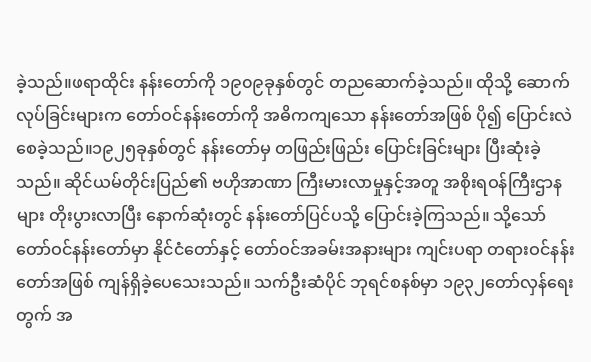ခဲ့သည်။ဖရာထိုင်း နန်းတော်ကို ၁၉၀၉ခုနှစ်တွင် တညဆောက်ခဲ့သည်။ ထိုသို့ ဆောက်လုပ်ခြင်းများက တော်ဝင်နန်းတော်ကို အဓိကကျသော နန်းတော်အဖြစ် ပို၍ ပြောင်းလဲစေခဲ့သည်။၁၉၂၅ခုနှစ်တွင် နန်းတော်မှ တဖြည်းဖြည်း ပြောင်းခြင်းများ ပြီးဆုံးခဲ့သည်။ ဆိုင်ယမ်တိုင်းပြည်၏ ဗဟိုအာဏာ ကြီးမားလာမှုနှင့်အတူ အစိုးရဝန်ကြီးဌာနများ တိုးပွားလာပြီး နောက်ဆုံးတွင် နန်းတော်ပြင်ပသို့ ပြောင်းခဲ့ကြသည်။ သို့သော် တော်ဝင်နန်းတော်မှာ နိုင်ငံတော်နှင့် တော်ဝင်အခမ်းအနားများ ကျင်းပရာ တရားဝင်နန်းတော်အဖြစ် ကျန်ရှိခဲ့ပေသေးသည်။ သက်ဦးဆံပိုင် ဘုရင်စနစ်မှာ ၁၉၃၂တော်လှန်ရေးတွက် အ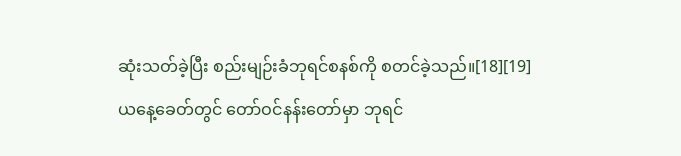ဆုံးသတ်ခဲ့ပြီး စည်းမျဉ်းခံဘုရင်စနစ်ကို စတင်ခဲ့သည်။[18][19]
ယနေ့ခေတ်တွင် တော်ဝင်နန်းတော်မှာ ဘုရင်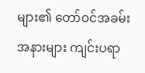များ၏ တော်ဝင်အခမ်းအနားများ ကျင်းပရာ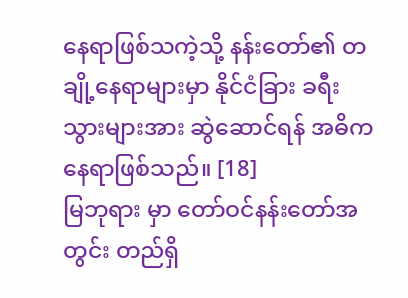နေရာဖြစ်သကဲ့သို့ နန်းတော်၏ တချို့နေရာများမှာ နိုင်ငံခြား ခရီးသွားများအား ဆွဲဆောင်ရန် အဓိကနေရာဖြစ်သည်။ [18]
မြဘုရား မှာ တော်ဝင်နန်းတော်အတွင်း တည်ရှိ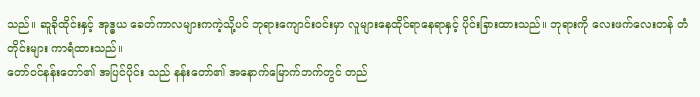သည်။ ဆူခိုထိုင်းနှင့် အုဒ္ဓယ ခေတ်ကာလများကကဲ့သို့ပင် ဘုရားကျောင်းဝင်းမှာ လူများနေထိုင်ရာနေရာနှင့် ပိုင်းခြားထားသည်။ ဘုရားကို လေးဖက်လေးတန် တံတိုင်းများ ကာရံထားသည်။
တော်ဝင်နန်းတော်၏ အပြင်ပိုင်း သည် နန်းတော်၏ အနောက်မြောက်ဘက်တွင် တည်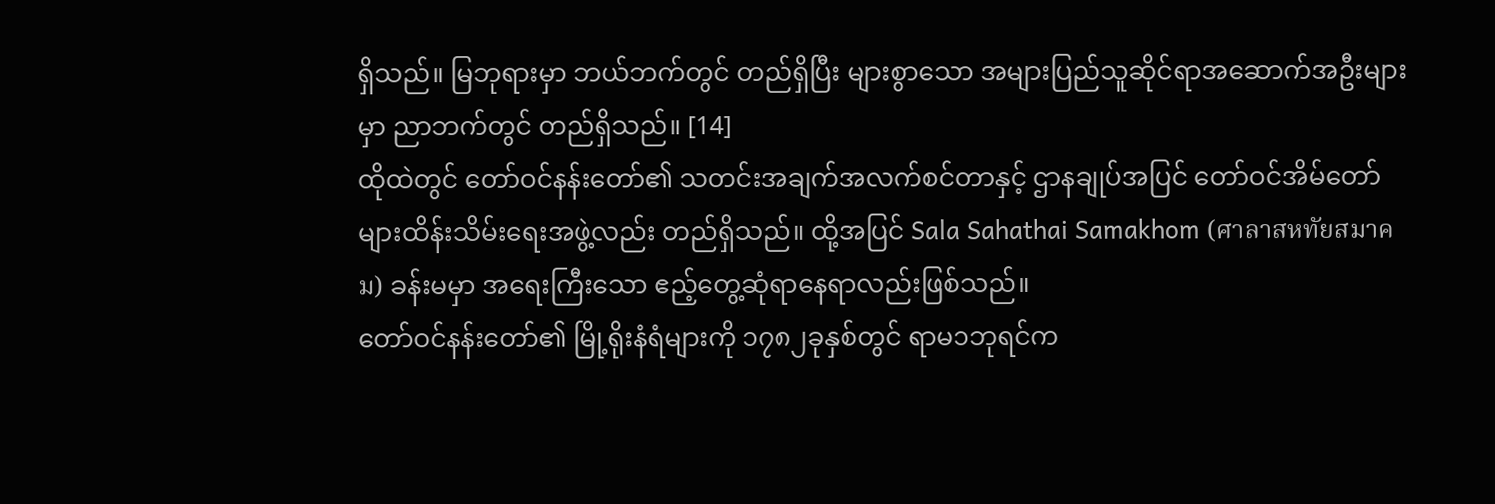ရှိသည်။ မြဘုရားမှာ ဘယ်ဘက်တွင် တည်ရှိပြီး များစွာသော အများပြည်သူဆိုင်ရာအဆောက်အဦးများမှာ ညာဘက်တွင် တည်ရှိသည်။ [14]
ထိုထဲတွင် တော်ဝင်နန်းတော်၏ သတင်းအချက်အလက်စင်တာနှင့် ဌာနချုပ်အပြင် တော်ဝင်အိမ်တော်များထိန်းသိမ်းရေးအဖွဲ့လည်း တည်ရှိသည်။ ထို့အပြင် Sala Sahathai Samakhom (ศาลาสหทัยสมาคม) ခန်းမမှာ အရေးကြီးသော ဧည့်တွေ့ဆုံရာနေရာလည်းဖြစ်သည်။
တော်ဝင်နန်းတော်၏ မြို့ရိုးနံရံများကို ၁၇၈၂ခုနှစ်တွင် ရာမ၁ဘုရင်က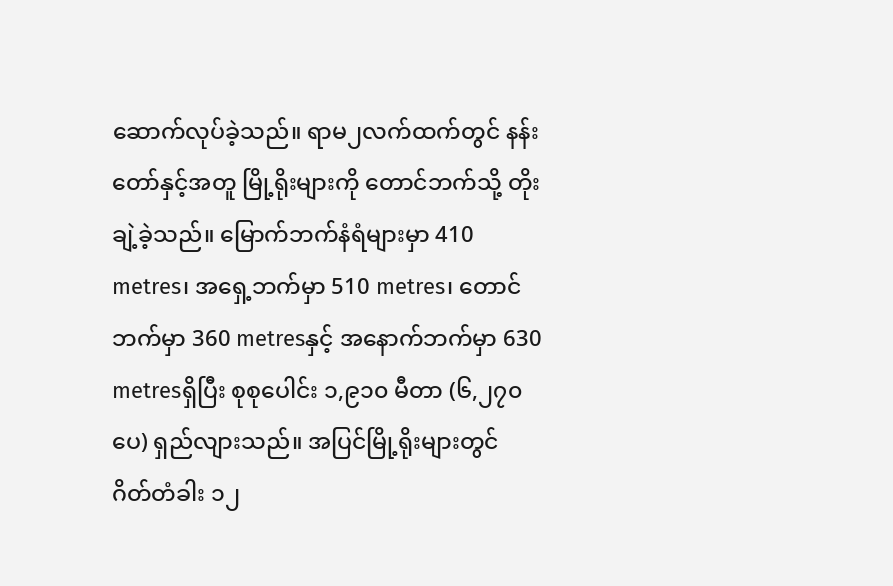ဆောက်လုပ်ခဲ့သည်။ ရာမ၂လက်ထက်တွင် နန်းတော်နှင့်အတူ မြို့ရိုးများကို တောင်ဘက်သို့ တိုးချဲ့ခဲ့သည်။ မြောက်ဘက်နံရံများမှာ 410 metres၊ အရှေ့ဘက်မှာ 510 metres၊ တောင်ဘက်မှာ 360 metresနှင့် အနောက်ဘက်မှာ 630 metresရှိပြီး စုစုပေါင်း ၁,၉၁၀ မီတာ (၆,၂၇၀ ပေ) ရှည်လျားသည်။ အပြင်မြို့ရိုးများတွင် ဂိတ်တံခါး ၁၂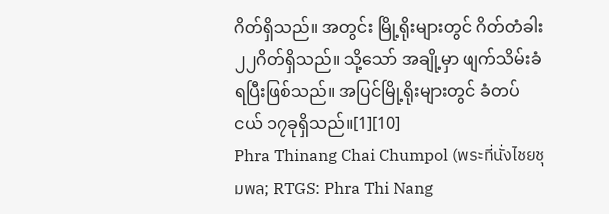ဂိတ်ရှိသည်။ အတွင်း မြို့ရိုးများတွင် ဂိတ်တံခါး ၂၂ဂိတ်ရှိသည်။ သို့သော် အချို့မှာ ဖျက်သိမ်းခံရပြီးဖြစ်သည်။ အပြင်မြို့ရိုးများတွင် ခံတပ်ငယ် ၁၇ခုရှိသည်။[1][10]
Phra Thinang Chai Chumpol (พระที่นั่งไชยชุมพล; RTGS: Phra Thi Nang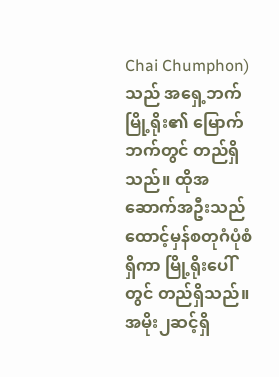Chai Chumphon)သည် အရှေ့ဘက်မြို့ရိုး၏ မြောက်ဘက်တွင် တည်ရှိသည်။ ထိုအဆောက်အဦးသည် ထောင့်မှန်စတုဂံပုံစံရှိကာ မြို့ရိုးပေါ်တွင် တည်ရှိသည်။ အမိုး၂ဆင့်ရှိ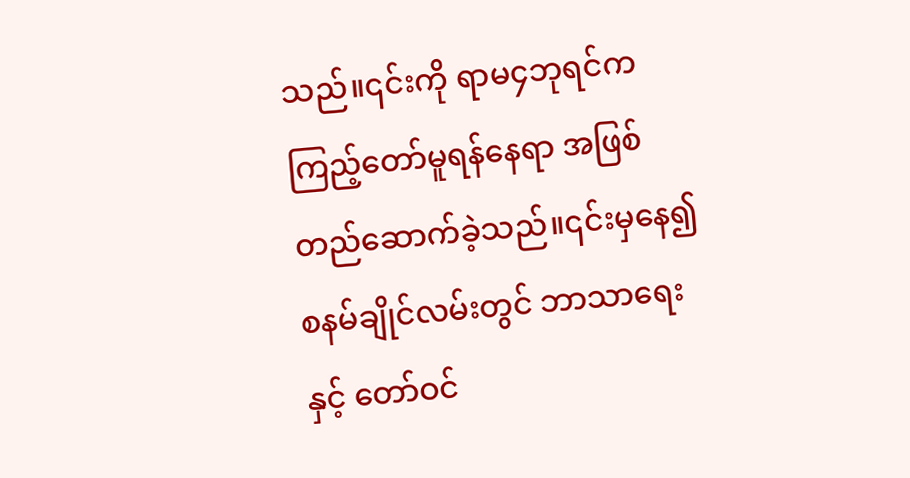သည်။၎င်းကို ရာမ၄ဘုရင်က ကြည့်တော်မူရန်နေရာ အဖြစ် တည်ဆောက်ခဲ့သည်။၎င်းမှနေ၍ စနမ်ချိုင်လမ်းတွင် ဘာသာရေးနှင့် တော်ဝင်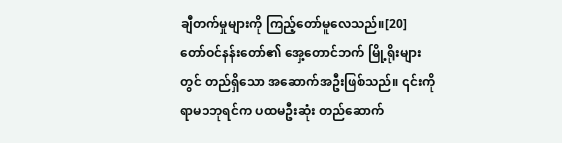ချီတက်မှုများကို ကြည့်တော်မူလေသည်။[20]
တော်ဝင်နန်းတော်၏ အှေ့တောင်ဘက် မြို့ရိုးများတွင် တည်ရှိသော အဆောက်အဦးဖြစ်သည်။ ၎င်းကို ရာမ၁ဘုရင်က ပထမဦးဆုံး တည်ဆောက်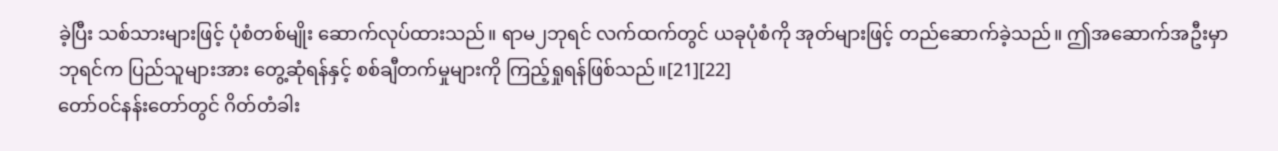ခဲ့ပြီး သစ်သားများဖြင့် ပုံစံတစ်မျိုး ဆောက်လုပ်ထားသည်။ ရာမ၂ဘုရင် လက်ထက်တွင် ယခုပုံစံကို အုတ်များဖြင့် တည်ဆောက်ခဲ့သည်။ ဤအဆောက်အဦးမှာ ဘုရင်က ပြည်သူများအား တွေ့ဆုံရန်နှင့် စစ်ချီတက်မှုများကို ကြည့်ရှုရန်ဖြစ်သည်။[21][22]
တော်ဝင်နန်းတော်တွင် ဂိတ်တံခါး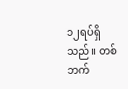၁၂ရပ်ရှိသည်။ တစ်ဘက်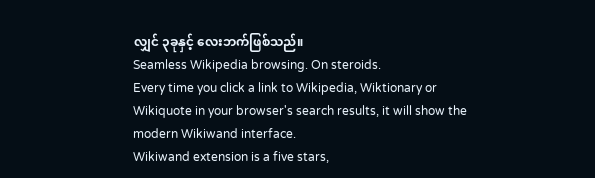လျှင် ၃ခုနှင့် လေးဘက်ဖြစ်သည်။
Seamless Wikipedia browsing. On steroids.
Every time you click a link to Wikipedia, Wiktionary or Wikiquote in your browser's search results, it will show the modern Wikiwand interface.
Wikiwand extension is a five stars,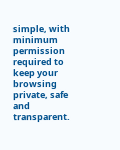simple, with minimum permission required to keep your browsing private, safe and transparent.